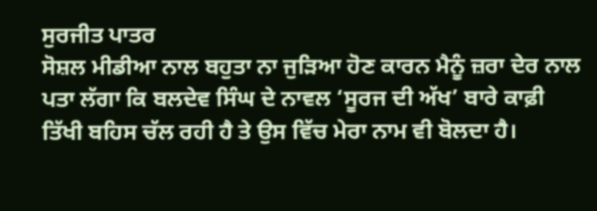ਸੁਰਜੀਤ ਪਾਤਰ
ਸੋਸ਼ਲ ਮੀਡੀਆ ਨਾਲ ਬਹੁਤਾ ਨਾ ਜੁੜਿਆ ਹੋਣ ਕਾਰਨ ਮੈਨੂੰ ਜ਼ਰਾ ਦੇਰ ਨਾਲ ਪਤਾ ਲੱਗਾ ਕਿ ਬਲਦੇਵ ਸਿੰਘ ਦੇ ਨਾਵਲ ‘ਸੂਰਜ ਦੀ ਅੱਖ’ ਬਾਰੇ ਕਾਫ਼ੀ ਤਿੱਖੀ ਬਹਿਸ ਚੱਲ ਰਹੀ ਹੈ ਤੇ ਉਸ ਵਿੱਚ ਮੇਰਾ ਨਾਮ ਵੀ ਬੋਲਦਾ ਹੈ।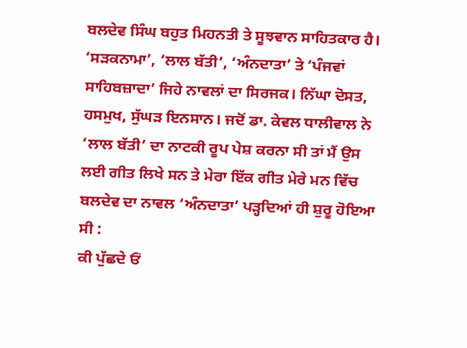ਬਲਦੇਵ ਸਿੰਘ ਬਹੁਤ ਮਿਹਨਤੀ ਤੇ ਸੂਝਵਾਨ ਸਾਹਿਤਕਾਰ ਹੈ। ‘ਸੜਕਨਾਮਾ’, ‘ਲਾਲ ਬੱਤੀ’, ‘ਅੰਨਦਾਤਾ’ ਤੇ ‘ਪੰਜਵਾਂ ਸਾਹਿਬਜ਼ਾਦਾ’ ਜਿਹੇ ਨਾਵਲਾਂ ਦਾ ਸਿਰਜਕ। ਨਿੱਘਾ ਦੋਸਤ, ਹਸਮੁਖ, ਸੁੱਘੜ ਇਨਸਾਨ। ਜਦੋਂ ਡਾ. ਕੇਵਲ ਧਾਲੀਵਾਲ ਨੇ ‘ਲਾਲ ਬੱਤੀ’ ਦਾ ਨਾਟਕੀ ਰੂਪ ਪੇਸ਼ ਕਰਨਾ ਸੀ ਤਾਂ ਮੈਂ ਉਸ ਲਈ ਗੀਤ ਲਿਖੇ ਸਨ ਤੇ ਮੇਰਾ ਇੱਕ ਗੀਤ ਮੇਰੇ ਮਨ ਵਿੱਚ ਬਲਦੇਵ ਦਾ ਨਾਵਲ ‘ਅੰਨਦਾਤਾ’ ਪੜ੍ਹਦਿਆਂ ਹੀ ਸ਼ੁਰੂ ਹੋਇਆ ਸੀ :
ਕੀ ਪੁੱਛਦੇ ਓਂ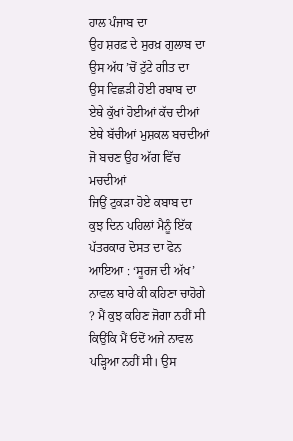ਹਾਲ ਪੰਜਾਬ ਦਾ
ਉਹ ਸ਼ਰਫ਼ ਦੇ ਸੁਰਖ਼ ਗੁਲਾਬ ਦਾ
ਉਸ ਅੱਧ ’ਚੋਂ ਟੁੱਟੇ ਗੀਤ ਦਾ
ਉਸ ਵਿਛੜੀ ਹੋਈ ਰਬਾਬ ਦਾ
ਏਥੇ ਕੁੱਖਾਂ ਹੋਈਆਂ ਕੱਚ ਦੀਆਂ
ਏਥੇ ਬੱਚੀਆਂ ਮੁਸ਼ਕਲ ਬਚਦੀਆਂ
ਜੋ ਬਚਣ ਉਹ ਅੱਗ ਵਿੱਚ ਮਚਦੀਆਂ
ਜਿਉਂ ਟੁਕੜਾ ਹੋਏ ਕਬਾਬ ਦਾ
ਕੁਝ ਦਿਨ ਪਹਿਲਾਂ ਮੈਨੂੰ ਇੱਕ ਪੱਤਰਕਾਰ ਦੋਸਤ ਦਾ ਫੋਨ ਆਇਆ : ‘ਸੂਰਜ ਦੀ ਅੱਖ’ ਨਾਵਲ ਬਾਰੇ ਕੀ ਕਹਿਣਾ ਚਾਹੋਗੇ ? ਮੈਂ ਕੁਝ ਕਹਿਣ ਜੋਗਾ ਨਹੀਂ ਸੀ ਕਿਉਂਕਿ ਮੈਂ ਓਦੋਂ ਅਜੇ ਨਾਵਲ ਪੜ੍ਹਿਆ ਨਹੀਂ ਸੀ। ਉਸ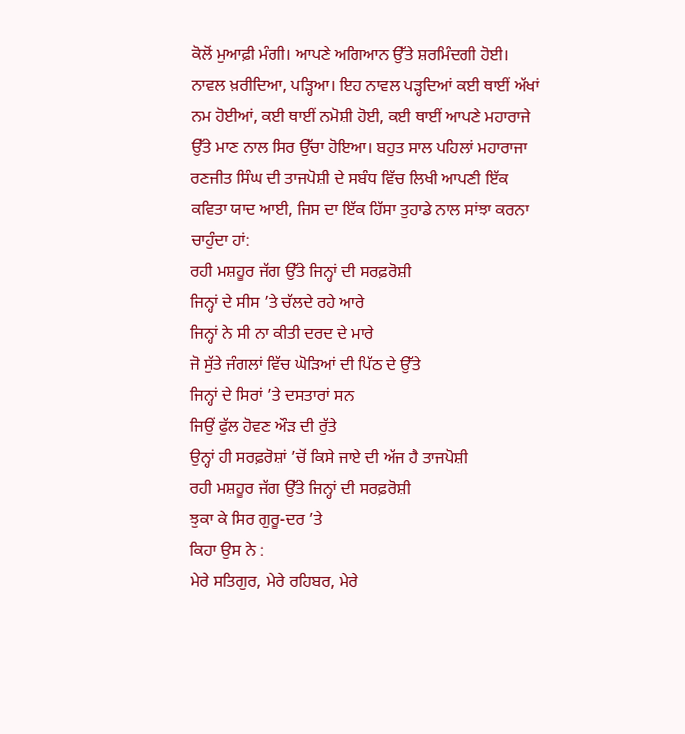ਕੋਲੋਂ ਮੁਆਫ਼ੀ ਮੰਗੀ। ਆਪਣੇ ਅਗਿਆਨ ਉੱਤੇ ਸ਼ਰਮਿੰਦਗੀ ਹੋਈ। ਨਾਵਲ ਖ਼ਰੀਦਿਆ, ਪੜ੍ਹਿਆ। ਇਹ ਨਾਵਲ ਪੜ੍ਹਦਿਆਂ ਕਈ ਥਾਈਂ ਅੱਖਾਂ ਨਮ ਹੋਈਆਂ, ਕਈ ਥਾਈਂ ਨਮੋਸ਼ੀ ਹੋਈ, ਕਈ ਥਾਈਂ ਆਪਣੇ ਮਹਾਰਾਜੇ ਉੱਤੇ ਮਾਣ ਨਾਲ ਸਿਰ ਉੱਚਾ ਹੋਇਆ। ਬਹੁਤ ਸਾਲ ਪਹਿਲਾਂ ਮਹਾਰਾਜਾ ਰਣਜੀਤ ਸਿੰਘ ਦੀ ਤਾਜਪੋਸ਼ੀ ਦੇ ਸਬੰਧ ਵਿੱਚ ਲਿਖੀ ਆਪਣੀ ਇੱਕ ਕਵਿਤਾ ਯਾਦ ਆਈ, ਜਿਸ ਦਾ ਇੱਕ ਹਿੱਸਾ ਤੁਹਾਡੇ ਨਾਲ ਸਾਂਝਾ ਕਰਨਾ ਚਾਹੁੰਦਾ ਹਾਂ:
ਰਹੀ ਮਸ਼ਹੂਰ ਜੱਗ ਉੱਤੇ ਜਿਨ੍ਹਾਂ ਦੀ ਸਰਫ਼ਰੋਸ਼ੀ
ਜਿਨ੍ਹਾਂ ਦੇ ਸੀਸ ’ਤੇ ਚੱਲਦੇ ਰਹੇ ਆਰੇ
ਜਿਨ੍ਹਾਂ ਨੇ ਸੀ ਨਾ ਕੀਤੀ ਦਰਦ ਦੇ ਮਾਰੇ
ਜੋ ਸੁੱਤੇ ਜੰਗਲਾਂ ਵਿੱਚ ਘੋੜਿਆਂ ਦੀ ਪਿੱਠ ਦੇ ਉੱਤੇ
ਜਿਨ੍ਹਾਂ ਦੇ ਸਿਰਾਂ ’ਤੇ ਦਸਤਾਰਾਂ ਸਨ
ਜਿਉਂ ਫੁੱਲ ਹੋਵਣ ਔੜ ਦੀ ਰੁੱਤੇ
ਉਨ੍ਹਾਂ ਹੀ ਸਰਫ਼ਰੋਸ਼ਾਂ ’ਚੋਂ ਕਿਸੇ ਜਾਏ ਦੀ ਅੱਜ ਹੈ ਤਾਜਪੋਸ਼ੀ
ਰਹੀ ਮਸ਼ਹੂਰ ਜੱਗ ਉੱਤੇ ਜਿਨ੍ਹਾਂ ਦੀ ਸਰਫ਼ਰੋਸ਼ੀ
ਝੁਕਾ ਕੇ ਸਿਰ ਗੁਰੂ-ਦਰ ’ਤੇ
ਕਿਹਾ ਉਸ ਨੇ :
ਮੇਰੇ ਸਤਿਗੁਰ, ਮੇਰੇ ਰਹਿਬਰ, ਮੇਰੇ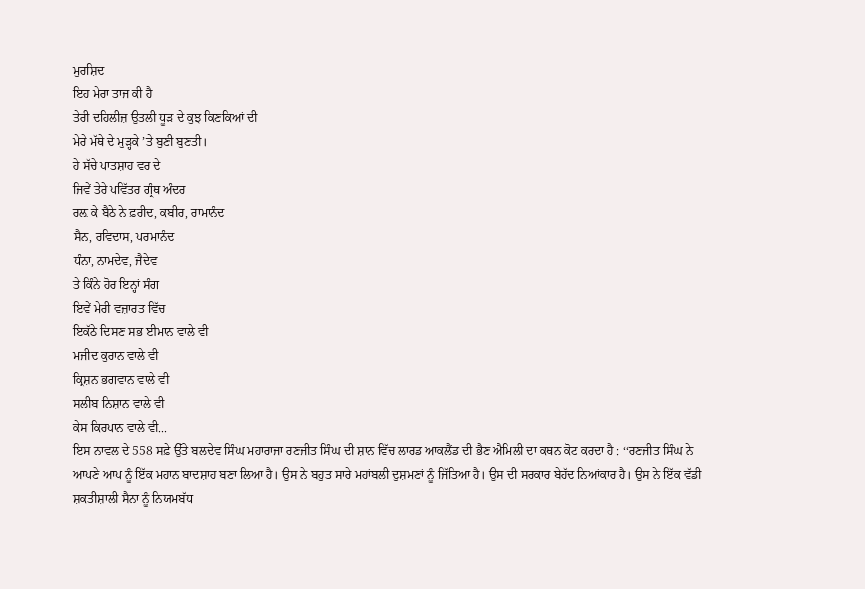ਮੁਰਸ਼ਿਦ
ਇਹ ਮੇਰਾ ਤਾਜ ਕੀ ਹੈ
ਤੇਰੀ ਦਹਿਲੀਜ਼ ਉਤਲੀ ਧੂੜ ਦੇ ਕੁਝ ਕਿਣਕਿਆਂ ਦੀ
ਮੇਰੇ ਮੱਥੇ ਦੇ ਮੁੜ੍ਹਕੇ ’ਤੇ ਬੁਣੀ ਬੁਣਤੀ।
ਹੇ ਸੱਚੇ ਪਾਤਸ਼ਾਹ ਵਰ ਦੇ
ਜਿਵੇਂ ਤੇਰੇ ਪਵਿੱਤਰ ਗ੍ਰੰਥ ਅੰਦਰ
ਰਲ਼ ਕੇ ਬੈਠੇ ਨੇ ਫ਼ਰੀਦ, ਕਬੀਰ, ਰਾਮਾਨੰਦ
ਸੈਨ, ਰਵਿਦਾਸ, ਪਰਮਾਨੰਦ
ਧੰਨਾ, ਨਾਮਦੇਵ, ਜੈਦੇਵ
ਤੇ ਕਿੰਨੇ ਹੋਰ ਇਨ੍ਹਾਂ ਸੰਗ
ਇਵੇਂ ਮੇਰੀ ਵਜ਼ਾਰਤ ਵਿੱਚ
ਇਕੱਠੇ ਦਿਸਣ ਸਭ ਈਮਾਨ ਵਾਲੇ ਵੀ
ਮਜੀਦ ਕੁਰਾਨ ਵਾਲੇ ਵੀ
ਕ੍ਰਿਸ਼ਨ ਭਗਵਾਨ ਵਾਲੇ ਵੀ
ਸਲੀਬ ਨਿਸ਼ਾਨ ਵਾਲੇ ਵੀ
ਕੇਸ ਕਿਰਪਾਨ ਵਾਲੇ ਵੀ...
ਇਸ ਨਾਵਲ ਦੇ 558 ਸਫ਼ੇ ਉੱਤੇ ਬਲਦੇਵ ਸਿੰਘ ਮਹਾਰਾਜਾ ਰਣਜੀਤ ਸਿੰਘ ਦੀ ਸ਼ਾਨ ਵਿੱਚ ਲਾਰਡ ਆਕਲੈਂਡ ਦੀ ਭੈਣ ਐਮਿਲੀ ਦਾ ਕਥਨ ਕੋਟ ਕਰਦਾ ਹੈ : ‘‘ਰਣਜੀਤ ਸਿੰਘ ਨੇ ਆਪਣੇ ਆਪ ਨੂੰ ਇੱਕ ਮਹਾਨ ਬਾਦਸ਼ਾਹ ਬਣਾ ਲਿਆ ਹੈ। ਉਸ ਨੇ ਬਹੁਤ ਸਾਰੇ ਮਹਾਂਬਲੀ ਦੁਸ਼ਮਣਾਂ ਨੂੰ ਜਿੱਤਿਆ ਹੈ। ਉਸ ਦੀ ਸਰਕਾਰ ਬੇਹੱਦ ਨਿਆਂਕਾਰ ਹੈ। ਉਸ ਨੇ ਇੱਕ ਵੱਡੀ ਸ਼ਕਤੀਸ਼ਾਲੀ ਸੈਨਾ ਨੂੰ ਨਿਯਮਬੱਧ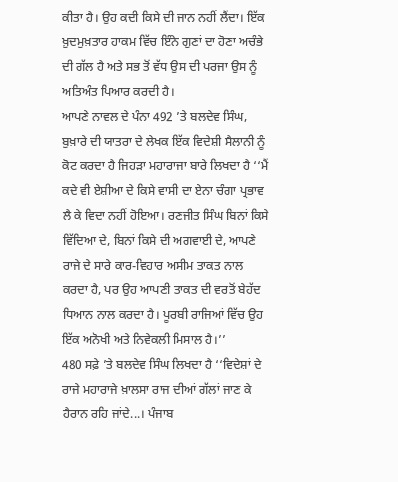ਕੀਤਾ ਹੈ। ਉਹ ਕਦੀ ਕਿਸੇ ਦੀ ਜਾਨ ਨਹੀਂ ਲੈਂਦਾ। ਇੱਕ ਖ਼ੁਦਮੁਖ਼ਤਾਰ ਹਾਕਮ ਵਿੱਚ ਇੰਨੇ ਗੁਣਾਂ ਦਾ ਹੋਣਾ ਅਚੰਭੇ ਦੀ ਗੱਲ ਹੈ ਅਤੇ ਸਭ ਤੋਂ ਵੱਧ ਉਸ ਦੀ ਪਰਜਾ ਉਸ ਨੂੰ ਅਤਿਅੰਤ ਪਿਆਰ ਕਰਦੀ ਹੈ।
ਆਪਣੇ ਨਾਵਲ ਦੇ ਪੰਨਾ 492 ’ਤੇ ਬਲਦੇਵ ਸਿੰਘ, ਬੁਖ਼ਾਰੇ ਦੀ ਯਾਤਰਾ ਦੇ ਲੇਖਕ ਇੱਕ ਵਿਦੇਸ਼ੀ ਸੈਲਾਨੀ ਨੂੰ ਕੋਟ ਕਰਦਾ ਹੈ ਜਿਹੜਾ ਮਹਾਰਾਜਾ ਬਾਰੇ ਲਿਖਦਾ ਹੈ ‘‘ਮੈਂ ਕਦੇ ਵੀ ਏਸ਼ੀਆ ਦੇ ਕਿਸੇ ਵਾਸੀ ਦਾ ਏਨਾ ਚੰਗਾ ਪ੍ਰਭਾਵ ਲੈ ਕੇ ਵਿਦਾ ਨਹੀਂ ਹੋਇਆ। ਰਣਜੀਤ ਸਿੰਘ ਬਿਨਾਂ ਕਿਸੇ ਵਿੱਦਿਆ ਦੇ, ਬਿਨਾਂ ਕਿਸੇ ਦੀ ਅਗਵਾਈ ਦੇ, ਆਪਣੇ ਰਾਜੇ ਦੇ ਸਾਰੇ ਕਾਰ-ਵਿਹਾਰ ਅਸੀਮ ਤਾਕਤ ਨਾਲ ਕਰਦਾ ਹੈ, ਪਰ ਉਹ ਆਪਣੀ ਤਾਕਤ ਦੀ ਵਰਤੋਂ ਬੇਹੱਦ ਧਿਆਨ ਨਾਲ ਕਰਦਾ ਹੈ। ਪੂਰਬੀ ਰਾਜਿਆਂ ਵਿੱਚ ਉਹ ਇੱਕ ਅਨੋਖੀ ਅਤੇ ਨਿਵੇਕਲੀ ਮਿਸਾਲ ਹੈ।’’
480 ਸਫ਼ੇ ’ਤੇ ਬਲਦੇਵ ਸਿੰਘ ਲਿਖਦਾ ਹੈ ‘‘ਵਿਦੇਸ਼ਾਂ ਦੇ ਰਾਜੇ ਮਹਾਰਾਜੇ ਖ਼ਾਲਸਾ ਰਾਜ ਦੀਆਂ ਗੱਲਾਂ ਜਾਣ ਕੇ ਹੈਰਾਨ ਰਹਿ ਜਾਂਦੇ...। ਪੰਜਾਬ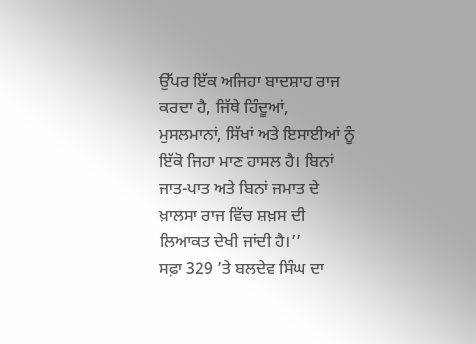ਉੱਪਰ ਇੱਕ ਅਜਿਹਾ ਬਾਦਸ਼ਾਹ ਰਾਜ ਕਰਦਾ ਹੈ, ਜਿੱਥੇ ਹਿੰਦੂਆਂ, ਮੁਸਲਮਾਨਾਂ, ਸਿੱਖਾਂ ਅਤੇ ਇਸਾਈਆਂ ਨੂੰ ਇੱਕੋ ਜਿਹਾ ਮਾਣ ਹਾਸਲ ਹੈ। ਬਿਨਾਂ ਜਾਤ-ਪਾਤ ਅਤੇ ਬਿਨਾਂ ਜਮਾਤ ਦੇ ਖ਼ਾਲਸਾ ਰਾਜ ਵਿੱਚ ਸ਼ਖ਼ਸ ਦੀ ਲਿਆਕਤ ਦੇਖੀ ਜਾਂਦੀ ਹੈ।’’
ਸਫ਼ਾ 329 ’ਤੇ ਬਲਦੇਵ ਸਿੰਘ ਦਾ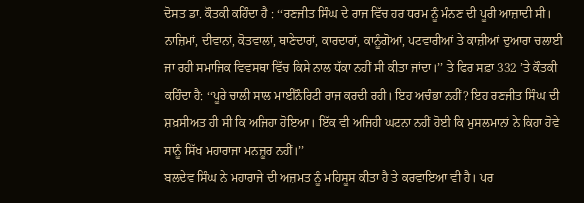ਦੋਸਤ ਡਾ. ਕੌਤਕੀ ਕਹਿੰਦਾ ਹੈ : ‘‘ਰਣਜੀਤ ਸਿੰਘ ਦੇ ਰਾਜ ਵਿੱਚ ਹਰ ਧਰਮ ਨੂੰ ਮੰਨਣ ਦੀ ਪੂਰੀ ਆਜ਼ਾਦੀ ਸੀ। ਨਾਜ਼ਿਮਾਂ, ਦੀਵਾਨਾਂ, ਕੋਤਵਾਲਾਂ, ਥਾਣੇਦਾਰਾਂ, ਕਾਰਦਾਰਾਂ, ਕਾਨੂੰਗੋਆਂ, ਪਟਵਾਰੀਆਂ ਤੇ ਕਾਜ਼ੀਆਂ ਦੁਆਰਾ ਚਲਾਈ ਜਾ ਰਹੀ ਸਮਾਜਿਕ ਵਿਵਸਥਾ ਵਿੱਚ ਕਿਸੇ ਨਾਲ ਧੱਕਾ ਨਹੀਂ ਸੀ ਕੀਤਾ ਜਾਂਦਾ।’’ ਤੇ ਫਿਰ ਸਫ਼ਾ 332 ’ਤੇ ਕੌਤਕੀ ਕਹਿੰਦਾ ਹੈ: ‘‘ਪੂਰੇ ਚਾਲੀ ਸਾਲ ਮਾਈਨੌਰਿਟੀ ਰਾਜ ਕਰਦੀ ਰਹੀ। ਇਹ ਅਚੰਭਾ ਨਹੀਂ? ਇਹ ਰਣਜੀਤ ਸਿੰਘ ਦੀ ਸ਼ਖ਼ਸੀਅਤ ਹੀ ਸੀ ਕਿ ਅਜਿਹਾ ਹੋਇਆ। ਇੱਕ ਵੀ ਅਜਿਹੀ ਘਟਨਾ ਨਹੀਂ ਹੋਈ ਕਿ ਮੁਸਲਮਾਨਾਂ ਨੇ ਕਿਹਾ ਹੋਵੇ ਸਾਨੂੰ ਸਿੱਖ ਮਹਾਰਾਜਾ ਮਨਜ਼ੂਰ ਨਹੀਂ।’’
ਬਲਦੇਵ ਸਿੰਘ ਨੇ ਮਹਾਰਾਜੇ ਦੀ ਅਜ਼ਮਤ ਨੂੰ ਮਹਿਸੂਸ ਕੀਤਾ ਹੈ ਤੇ ਕਰਵਾਇਆ ਵੀ ਹੈ। ਪਰ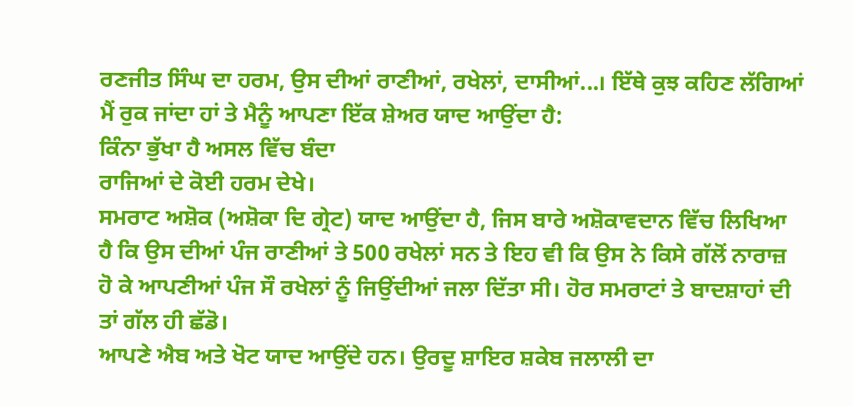ਰਣਜੀਤ ਸਿੰਘ ਦਾ ਹਰਮ, ਉਸ ਦੀਆਂ ਰਾਣੀਆਂ, ਰਖੇਲਾਂ, ਦਾਸੀਆਂ...। ਇੱਥੇ ਕੁਝ ਕਹਿਣ ਲੱਗਿਆਂ ਮੈਂ ਰੁਕ ਜਾਂਦਾ ਹਾਂ ਤੇ ਮੈਨੂੰ ਆਪਣਾ ਇੱਕ ਸ਼ੇਅਰ ਯਾਦ ਆਉਂਦਾ ਹੈ:
ਕਿੰਨਾ ਭੁੱਖਾ ਹੈ ਅਸਲ ਵਿੱਚ ਬੰਦਾ
ਰਾਜਿਆਂ ਦੇ ਕੋਈ ਹਰਮ ਦੇਖੇ।
ਸਮਰਾਟ ਅਸ਼ੋਕ (ਅਸ਼ੋਕਾ ਦਿ ਗ੍ਰੇਟ) ਯਾਦ ਆਉਂਦਾ ਹੈ, ਜਿਸ ਬਾਰੇ ਅਸ਼ੋਕਾਵਦਾਨ ਵਿੱਚ ਲਿਖਿਆ ਹੈ ਕਿ ਉਸ ਦੀਆਂ ਪੰਜ ਰਾਣੀਆਂ ਤੇ 500 ਰਖੇਲਾਂ ਸਨ ਤੇ ਇਹ ਵੀ ਕਿ ਉਸ ਨੇ ਕਿਸੇ ਗੱਲੋਂ ਨਾਰਾਜ਼ ਹੋ ਕੇ ਆਪਣੀਆਂ ਪੰਜ ਸੌ ਰਖੇਲਾਂ ਨੂੰ ਜਿਉਂਦੀਆਂ ਜਲਾ ਦਿੱਤਾ ਸੀ। ਹੋਰ ਸਮਰਾਟਾਂ ਤੇ ਬਾਦਸ਼ਾਹਾਂ ਦੀ ਤਾਂ ਗੱਲ ਹੀ ਛੱਡੋ।
ਆਪਣੇ ਐਬ ਅਤੇ ਖੋਟ ਯਾਦ ਆਉਂਦੇ ਹਨ। ਉਰਦੂ ਸ਼ਾਇਰ ਸ਼ਕੇਬ ਜਲਾਲੀ ਦਾ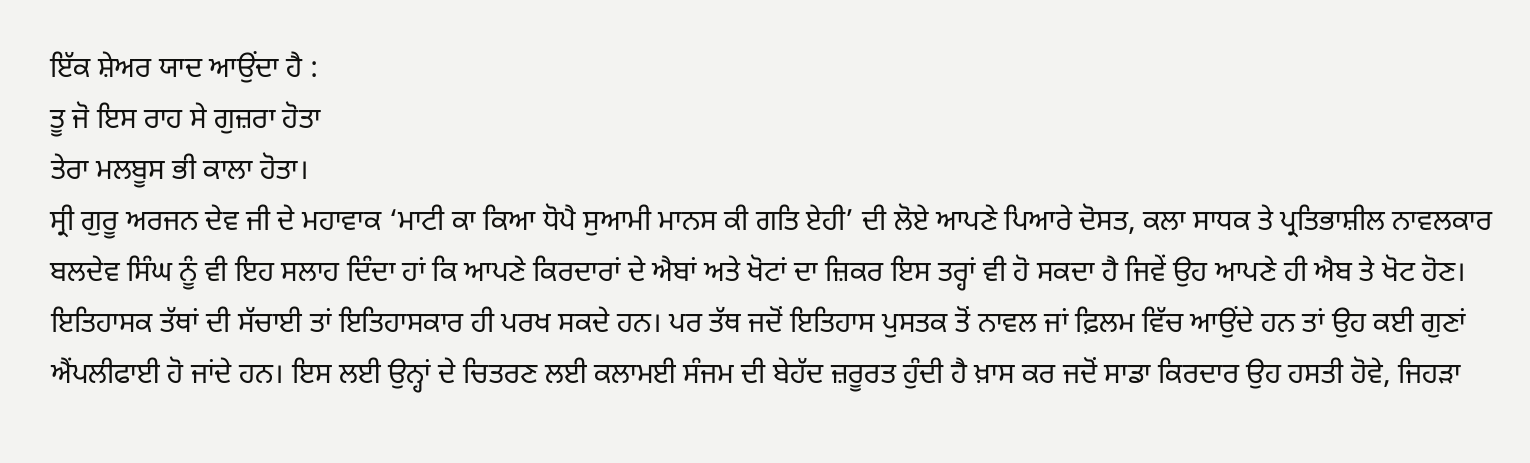ਇੱਕ ਸ਼ੇਅਰ ਯਾਦ ਆਉਂਦਾ ਹੈ :
ਤੂ ਜੋ ਇਸ ਰਾਹ ਸੇ ਗੁਜ਼ਰਾ ਹੋਤਾ
ਤੇਰਾ ਮਲਬੂਸ ਭੀ ਕਾਲਾ ਹੋਤਾ।
ਸ੍ਰੀ ਗੁਰੂ ਅਰਜਨ ਦੇਵ ਜੀ ਦੇ ਮਹਾਵਾਕ ‘ਮਾਟੀ ਕਾ ਕਿਆ ਧੋਪੈ ਸੁਆਮੀ ਮਾਨਸ ਕੀ ਗਤਿ ਏਹੀ’ ਦੀ ਲੋਏ ਆਪਣੇ ਪਿਆਰੇ ਦੋਸਤ, ਕਲਾ ਸਾਧਕ ਤੇ ਪ੍ਰਤਿਭਾਸ਼ੀਲ ਨਾਵਲਕਾਰ ਬਲਦੇਵ ਸਿੰਘ ਨੂੰ ਵੀ ਇਹ ਸਲਾਹ ਦਿੰਦਾ ਹਾਂ ਕਿ ਆਪਣੇ ਕਿਰਦਾਰਾਂ ਦੇ ਐਬਾਂ ਅਤੇ ਖੋਟਾਂ ਦਾ ਜ਼ਿਕਰ ਇਸ ਤਰ੍ਹਾਂ ਵੀ ਹੋ ਸਕਦਾ ਹੈ ਜਿਵੇਂ ਉਹ ਆਪਣੇ ਹੀ ਐਬ ਤੇ ਖੋਟ ਹੋਣ। ਇਤਿਹਾਸਕ ਤੱਥਾਂ ਦੀ ਸੱਚਾਈ ਤਾਂ ਇਤਿਹਾਸਕਾਰ ਹੀ ਪਰਖ ਸਕਦੇ ਹਨ। ਪਰ ਤੱਥ ਜਦੋਂ ਇਤਿਹਾਸ ਪੁਸਤਕ ਤੋਂ ਨਾਵਲ ਜਾਂ ਫ਼ਿਲਮ ਵਿੱਚ ਆਉਂਦੇ ਹਨ ਤਾਂ ਉਹ ਕਈ ਗੁਣਾਂ ਐਂਪਲੀਫਾਈ ਹੋ ਜਾਂਦੇ ਹਨ। ਇਸ ਲਈ ਉਨ੍ਹਾਂ ਦੇ ਚਿਤਰਣ ਲਈ ਕਲਾਮਈ ਸੰਜਮ ਦੀ ਬੇਹੱਦ ਜ਼ਰੂਰਤ ਹੁੰਦੀ ਹੈ ਖ਼ਾਸ ਕਰ ਜਦੋਂ ਸਾਡਾ ਕਿਰਦਾਰ ਉਹ ਹਸਤੀ ਹੋਵੇ, ਜਿਹੜਾ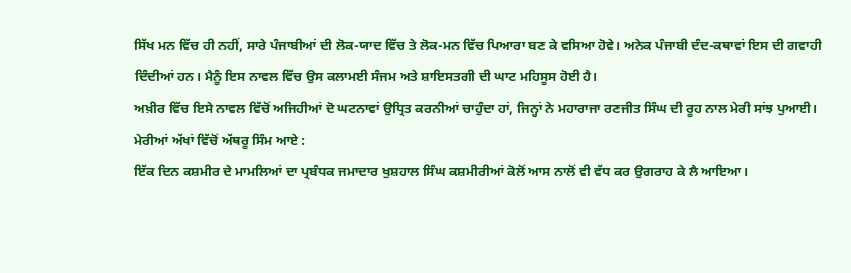ਸਿੱਖ ਮਨ ਵਿੱਚ ਹੀ ਨਹੀਂ, ਸਾਰੇ ਪੰਜਾਬੀਆਂ ਦੀ ਲੋਕ-ਯਾਦ ਵਿੱਚ ਤੇ ਲੋਕ-ਮਨ ਵਿੱਚ ਪਿਆਰਾ ਬਣ ਕੇ ਵਸਿਆ ਹੋਵੇ। ਅਨੇਕ ਪੰਜਾਬੀ ਦੰਦ-ਕਥਾਵਾਂ ਇਸ ਦੀ ਗਵਾਹੀ ਦਿੰਦੀਆਂ ਹਨ। ਮੈਨੂੰ ਇਸ ਨਾਵਲ ਵਿੱਚ ਉਸ ਕਲਾਮਈ ਸੰਜਮ ਅਤੇ ਸ਼ਾਇਸਤਗੀ ਦੀ ਘਾਟ ਮਹਿਸੂਸ ਹੋਈ ਹੈ।
ਅਖ਼ੀਰ ਵਿੱਚ ਇਸੇ ਨਾਵਲ ਵਿੱਚੋਂ ਅਜਿਹੀਆਂ ਦੋ ਘਟਨਾਵਾਂ ਉਧ੍ਰਿਤ ਕਰਨੀਆਂ ਚਾਹੁੰਦਾ ਹਾਂ, ਜਿਨ੍ਹਾਂ ਨੇ ਮਹਾਰਾਜਾ ਰਣਜੀਤ ਸਿੰਘ ਦੀ ਰੂਹ ਨਾਲ ਮੇਰੀ ਸਾਂਝ ਪੁਆਈ। ਮੇਰੀਆਂ ਅੱਖਾਂ ਵਿੱਚੋਂ ਅੱਥਰੂ ਸਿੰਮ ਆਏ :
ਇੱਕ ਦਿਨ ਕਸ਼ਮੀਰ ਦੇ ਮਾਮਲਿਆਂ ਦਾ ਪ੍ਰਬੰਧਕ ਜਮਾਦਾਰ ਖੁਸ਼ਹਾਲ ਸਿੰਘ ਕਸ਼ਮੀਰੀਆਂ ਕੋਲੋਂ ਆਸ ਨਾਲੋਂ ਵੀ ਵੱਧ ਕਰ ਉਗਰਾਹ ਕੇ ਲੈ ਆਇਆ।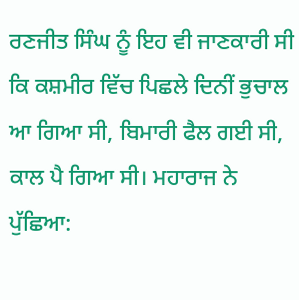ਰਣਜੀਤ ਸਿੰਘ ਨੂੰ ਇਹ ਵੀ ਜਾਣਕਾਰੀ ਸੀ ਕਿ ਕਸ਼ਮੀਰ ਵਿੱਚ ਪਿਛਲੇ ਦਿਨੀਂ ਭੁਚਾਲ ਆ ਗਿਆ ਸੀ, ਬਿਮਾਰੀ ਫੈਲ ਗਈ ਸੀ, ਕਾਲ ਪੈ ਗਿਆ ਸੀ। ਮਹਾਰਾਜ ਨੇ ਪੁੱਛਿਆ: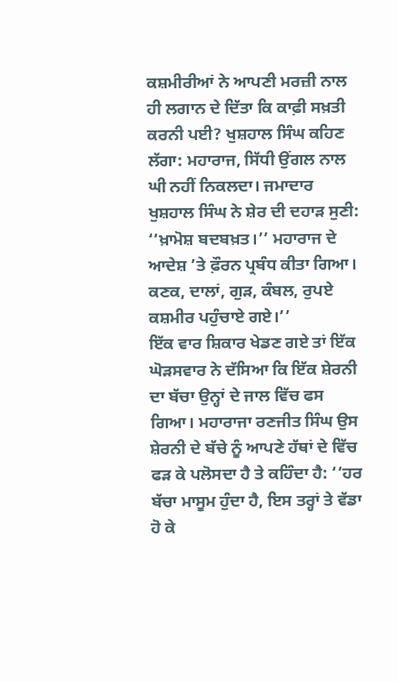ਕਸ਼ਮੀਰੀਆਂ ਨੇ ਆਪਣੀ ਮਰਜ਼ੀ ਨਾਲ ਹੀ ਲਗਾਨ ਦੇ ਦਿੱਤਾ ਕਿ ਕਾਫ਼ੀ ਸਖ਼ਤੀ ਕਰਨੀ ਪਈ? ਖੁਸ਼ਹਾਲ ਸਿੰਘ ਕਹਿਣ ਲੱਗਾ: ਮਹਾਰਾਜ, ਸਿੱਧੀ ਉਂਗਲ ਨਾਲ ਘੀ ਨਹੀਂ ਨਿਕਲਦਾ। ਜਮਾਦਾਰ ਖੁਸ਼ਹਾਲ ਸਿੰਘ ਨੇ ਸ਼ੇਰ ਦੀ ਦਹਾੜ ਸੁਣੀ: ‘‘ਖ਼ਾਮੋਸ਼ ਬਦਬਖ਼ਤ।’’ ਮਹਾਰਾਜ ਦੇ ਆਦੇਸ਼ ’ਤੇ ਫ਼ੌਰਨ ਪ੍ਰਬੰਧ ਕੀਤਾ ਗਿਆ। ਕਣਕ, ਦਾਲਾਂ, ਗੁੜ, ਕੰਬਲ, ਰੁਪਏ ਕਸ਼ਮੀਰ ਪਹੁੰਚਾਏ ਗਏ।’’
ਇੱਕ ਵਾਰ ਸ਼ਿਕਾਰ ਖੇਡਣ ਗਏ ਤਾਂ ਇੱਕ ਘੋੜਸਵਾਰ ਨੇ ਦੱਸਿਆ ਕਿ ਇੱਕ ਸ਼ੇਰਨੀ ਦਾ ਬੱਚਾ ਉਨ੍ਹਾਂ ਦੇ ਜਾਲ ਵਿੱਚ ਫਸ ਗਿਆ। ਮਹਾਰਾਜਾ ਰਣਜੀਤ ਸਿੰਘ ਉਸ ਸ਼ੇਰਨੀ ਦੇ ਬੱਚੇ ਨੂੰ ਆਪਣੇ ਹੱਥਾਂ ਦੇ ਵਿੱਚ ਫੜ ਕੇ ਪਲੋਸਦਾ ਹੈ ਤੇ ਕਹਿੰਦਾ ਹੈ: ‘‘ਹਰ ਬੱਚਾ ਮਾਸੂਮ ਹੁੰਦਾ ਹੈ, ਇਸ ਤਰ੍ਹਾਂ ਤੇ ਵੱਡਾ ਹੋ ਕੇ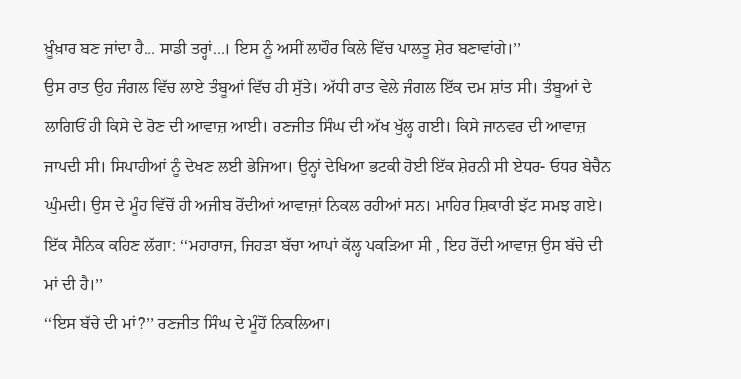ਖ਼ੂੰਖ਼ਾਰ ਬਣ ਜਾਂਦਾ ਹੈ... ਸਾਡੀ ਤਰ੍ਹਾਂ...। ਇਸ ਨੂੰ ਅਸੀਂ ਲਾਹੌਰ ਕਿਲੇ ਵਿੱਚ ਪਾਲਤੂ ਸ਼ੇਰ ਬਣਾਵਾਂਗੇ।’’
ਉਸ ਰਾਤ ਉਹ ਜੰਗਲ ਵਿੱਚ ਲਾਏ ਤੰਬੂਆਂ ਵਿੱਚ ਹੀ ਸੁੱਤੇ। ਅੱਧੀ ਰਾਤ ਵੇਲੇ ਜੰਗਲ ਇੱਕ ਦਮ ਸ਼ਾਂਤ ਸੀ। ਤੰਬੂਆਂ ਦੇ ਲਾਗਿਓਂ ਹੀ ਕਿਸੇ ਦੇ ਰੋਣ ਦੀ ਆਵਾਜ਼ ਆਈ। ਰਣਜੀਤ ਸਿੰਘ ਦੀ ਅੱਖ ਖੁੱਲ੍ਹ ਗਈ। ਕਿਸੇ ਜਾਨਵਰ ਦੀ ਆਵਾਜ਼ ਜਾਪਦੀ ਸੀ। ਸਿਪਾਹੀਆਂ ਨੂੰ ਦੇਖਣ ਲਈ ਭੇਜਿਆ। ਉਨ੍ਹਾਂ ਦੇਖਿਆ ਭਟਕੀ ਹੋਈ ਇੱਕ ਸ਼ੇਰਨੀ ਸੀ ਏਧਰ- ਓਧਰ ਬੇਚੈਨ ਘੁੰਮਦੀ। ਉਸ ਦੇ ਮੂੰਹ ਵਿੱਚੋਂ ਹੀ ਅਜੀਬ ਰੋਂਦੀਆਂ ਆਵਾਜ਼ਾਂ ਨਿਕਲ ਰਹੀਆਂ ਸਨ। ਮਾਹਿਰ ਸ਼ਿਕਾਰੀ ਝੱਟ ਸਮਝ ਗਏ। ਇੱਕ ਸੈਨਿਕ ਕਹਿਣ ਲੱਗਾ: ‘‘ਮਹਾਰਾਜ, ਜਿਹੜਾ ਬੱਚਾ ਆਪਾਂ ਕੱਲ੍ਹ ਪਕੜਿਆ ਸੀ , ਇਹ ਰੋਂਦੀ ਆਵਾਜ਼ ਉਸ ਬੱਚੇ ਦੀ ਮਾਂ ਦੀ ਹੈ।’’
‘‘ਇਸ ਬੱਚੇ ਦੀ ਮਾਂ?’’ ਰਣਜੀਤ ਸਿੰਘ ਦੇ ਮੂੰਹੋਂ ਨਿਕਲਿਆ।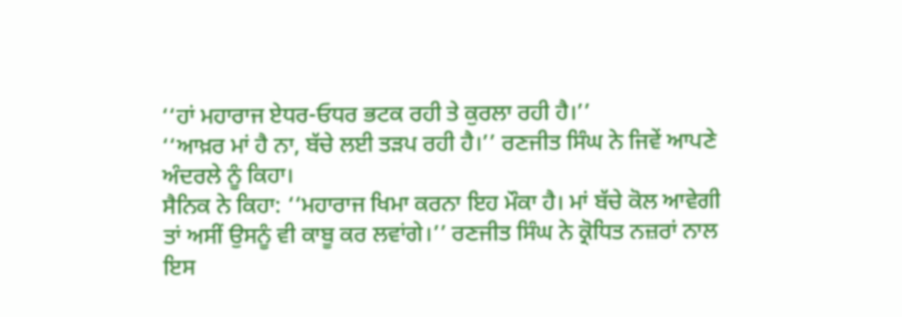‘‘ਹਾਂ ਮਹਾਰਾਜ ਏਧਰ-ਓਧਰ ਭਟਕ ਰਹੀ ਤੇ ਕੁਰਲਾ ਰਹੀ ਹੈ।’’
‘‘ਆਖ਼ਰ ਮਾਂ ਹੈ ਨਾ, ਬੱਚੇ ਲਈ ਤੜਪ ਰਹੀ ਹੈ।’’ ਰਣਜੀਤ ਸਿੰਘ ਨੇ ਜਿਵੇਂ ਆਪਣੇ ਅੰਦਰਲੇ ਨੂੰ ਕਿਹਾ।
ਸੈਨਿਕ ਨੇ ਕਿਹਾ: ‘‘ਮਹਾਰਾਜ ਖਿਮਾ ਕਰਨਾ ਇਹ ਮੌਕਾ ਹੈ। ਮਾਂ ਬੱਚੇ ਕੋਲ ਆਵੇਗੀ ਤਾਂ ਅਸੀਂ ਉਸਨੂੰ ਵੀ ਕਾਬੂ ਕਰ ਲਵਾਂਗੇ।’’ ਰਣਜੀਤ ਸਿੰਘ ਨੇ ਕ੍ਰੋਧਿਤ ਨਜ਼ਰਾਂ ਨਾਲ ਇਸ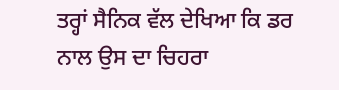ਤਰ੍ਹਾਂ ਸੈਨਿਕ ਵੱਲ ਦੇਖਿਆ ਕਿ ਡਰ ਨਾਲ ਉਸ ਦਾ ਚਿਹਰਾ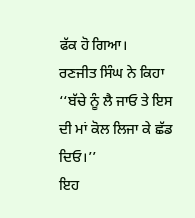ਫੱਕ ਹੋ ਗਿਆ।
ਰਣਜੀਤ ਸਿੰਘ ਨੇ ਕਿਹਾ ‘‘ਬੱਚੇ ਨੂੰ ਲੈ ਜਾਓ ਤੇ ਇਸ ਦੀ ਮਾਂ ਕੋਲ ਲਿਜਾ ਕੇ ਛੱਡ ਦਿਓ।’’
ਇਹ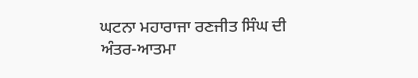ਘਟਨਾ ਮਹਾਰਾਜਾ ਰਣਜੀਤ ਸਿੰਘ ਦੀ ਅੰਤਰ-ਆਤਮਾ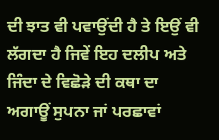ਦੀ ਝਾਤ ਵੀ ਪਵਾਉਂਦੀ ਹੈ ਤੇ ਇਉਂ ਵੀ ਲੱਗਦਾ ਹੈ ਜਿਵੇਂ ਇਹ ਦਲੀਪ ਅਤੇ ਜਿੰਦਾ ਦੇ ਵਿਛੋੜੇ ਦੀ ਕਥਾ ਦਾ ਅਗਾਊਂ ਸੁਪਨਾ ਜਾਂ ਪਰਛਾਵਾਂ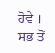ਹੋਵੇ ।
ਸਭ ਤੋਂ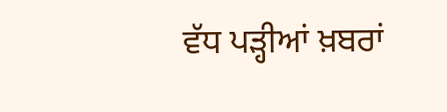ਵੱਧ ਪੜ੍ਹੀਆਂ ਖ਼ਬਰਾਂ